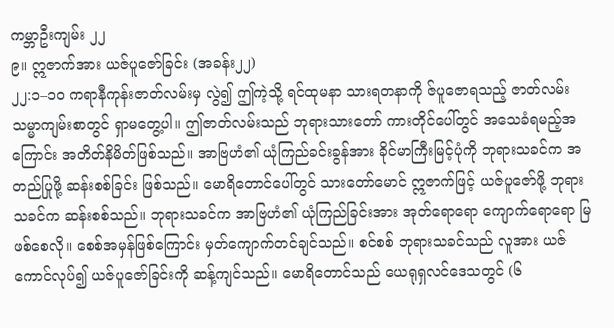ကမ္ဘာဦးကျမ်း ၂၂
၉။ ဣဇာက်အား ယဇ်ပူဇော်ခြင်း (အခန်း၂၂)
၂၂:၁–၁၀ ကရာနီကုန်းဇာတ်လမ်းမှ လွဲ၍ ဤကဲ့သို့ ရင်ထုမနာ သားရတနာကို ဇ်ပူဇောရသည့် ဇာတ်လမ်း သမ္မာကျမ်းစာတွင် ရှာမတွေ့ပါ။ ဤဇာတ်လမ်းသည် ဘုရားသားတော် ကားတိုင်ပေါ်တွင် အသေခံရမည့်အကြောင်း အတိတ်နိမိတ်ဖြစ်သည်။ အာဗြဟံ၏ ယုံကြည်ခင်းခွန်အား ခိုင်မာကြီးမြင့်ပုံကို ဘုရားသခင်က အတည်ပြုဖို့ ဆန်းစစ်ခြင်း ဖြစ်သည်။ မောရိတောင်ပေါ်တွင် သားတော်မောင် ဣဇာက်ဖြင့် ယဇ်ပူဇော်ဖို့ ဘုရားသခင်က ဆန်းစစ်သည်။ ဘုရားသခင်က အာဗြဟံ၏ ယုံကြည်ခြင်းအား အုတ်ရောရော ကျောက်ရောရော မြဖစ်စေလို။ စေစ်အမှန်ဖြစ်ကြောင်း မှတ်ကျောက်တင်ချင်သည်။ စင်စစ် ဘုရားသခင်သည် လူအား ယဇ်ကောင်လုပ်၍ ယဇ်ပူဇော်ခြင်းကို ဆန့်ကျင်သည်။ မောရိတောင်သည် ယေရုရှလင်ဒေသတွင် (၆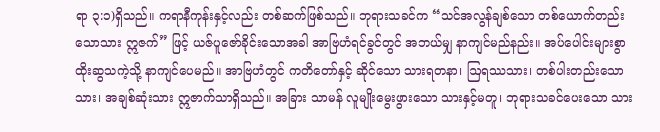ရာ ၃:၁)ရှိသည်။ ကရာနီကုန်းနှင့်လည်း တစ်ဆက်ဖြစ်သည်။ ဘုရားသခင်က “သင်အလွန်ချစ်သော တစ်ယောက်တည်းသောသား ဣဇက်” ဖြင့် ယဇ်ပူဇော်ခိုင်းသောအခါ အာဗြဟံရင်ခွင်တွင် အဘယ်မျှ နာကျင်မည်နည်း။ အပ်ပေါင်းများစွာ ထိုးဆွသကဲ့သို့ နာကျင်ပေမည်။ အာဗြဟံတွင် ကတိတော်နှင့် ဆိုင်သော သားရတနာ၊ ဩရဿသား၊ တစ်ပါးတည်းသောသား၊ အချစ်ဆုံးသား ဣဇာက်သာရှိသည်။ အခြား သာမန် လူမျိုးမွေးဖွားသော သားနှင့်မတူ၊ ဘုရားသခင်ပေးသော သား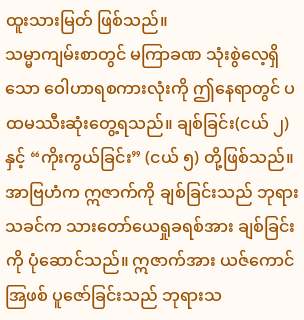ထူးသားမြတ် ဖြစ်သည်။
သမ္မာကျမ်းစာတွင် မကြာခဏ သုံးစွဲလေ့ရှိသော ဝေါဟာရစကားလုံးကို ဤနေရာတွင် ပထမဿီးဆုံးတွေ့ရသည်။ ချစ်ခြင်း(ငယ် ၂)နှင့် “ကိုးကွယ်ခြင်း” (ငယ် ၅) တို့ဖြစ်သည်။ အာဗြဟံက ဣဇာက်ကို ချစ်ခြင်းသည် ဘုရားသခင်က သားတော်ယေရှုခရစ်အား ချစ်ခြင်းကို ပုံဆောင်သည်။ ဣဇာက်အား ယဇ်ကောင် အြဖစ် ပူဇော်ခြင်းသည် ဘုရားသ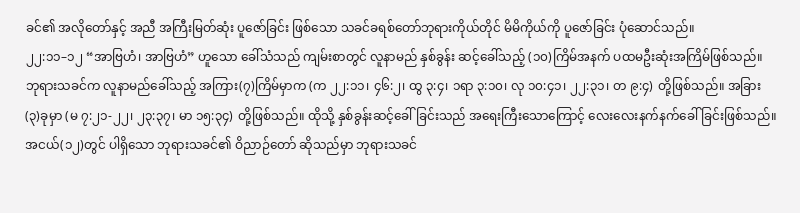ခင်၏ အလိုတော်နှင့် အညီ အကြီးမြတ်ဆုံး ပူဇော်ခြင်း ဖြစ်သော သခင်ခရစ်တော်ဘုရားကိုယ်တိုင် မိမိကိုယ်ကို ပူဇော်ခြင်း ပုံဆောင်သည်။
၂၂:၁၁–၁၂ “အာဗြဟံ၊ အာဗြဟံ” ဟူသော ခေါ်သံသည် ကျမ်းစာတွင် လူနာမည် နှစ်ခွန်း ဆင့်ခေါ်သည့် (၁၀)ကြိမ်အနက် ပထမဦးဆုံးအကြိမ်ဖြစ်သည်။ ဘုရားသခင်က လူနာမည်ခေါ်သည့် အကြား(၇)ကြိမ်မှာက (က ၂၂:၁၁၊ ၄၆:၂၊ ထွ ၃:၄၊ ၁ရာ ၃:၁၀၊ လု ၁၀:၄၁၊ ၂၂:၃၁၊ တ ၉:၄) တို့ဖြစ်သည်။ အခြား(၃)ခုမှာ (မ ၇:၂၁-၂၂၊ ၂၃:၃၇၊ မာ ၁၅:၃၄) တို့ဖြစ်သည်။ ထိုသို့ နှစ်ခွန်းဆင့်ခေါ်ခြင်းသည် အရေးကြီးသောကြောင့် လေးလေးနက်နက်ခေါ်ခြင်းဖြစ်သည်။ အငယ်(၁၂)တွင် ပါရှိသော ဘုရားသခင်၏ ဝိညာဉ်တော် ဆိုသည်မှာ ဘုရားသခင်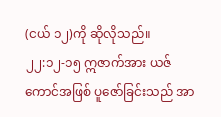(ငယ် ၁၂)ကို ဆိုလိုသည်။
၂၂:၁၂-၁၅ ဣဇာက်အား ယဇ်ကောင်အဖြစ် ပူဇော်ခြင်းသည် အာ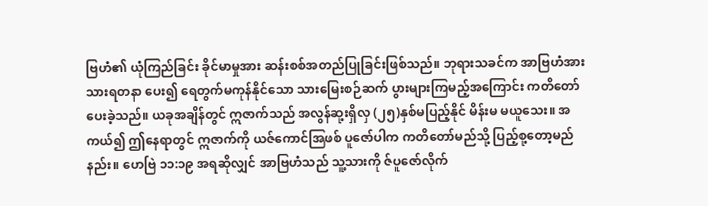ဗြဟံ၏ ယုံကြည်ခြင်း ခိုင်မာမှုအား ဆန်းစစ်အတည်ပြုခြင်းဖြစ်သည်။ ဘုရားသခင်က အာဗြဟံအား သားရတနာ ပေး၍ ရေတွက်မကုန်နိုင်သော သားမြေးစဉ်ဆက် ပွားများကြမည့်အကြောင်း ကတိတော်ပေးခဲ့သည်။ ယခုအချိန်တွင် ဣဇာက်သည် အလွန်ဆု့းရှိလှ (၂၅)နှစ်မပြည့်နိုင် မိန်းမ မယူသေး။ အကယ်၍ ဤနေရာတွင် ဣဇာက်ကို ယဇ်ကောင်အြဖစ် ပူဇော်ပါက ကတိတော်မည်သို့ ပြည့်စု့တော့မည်နည်း။ ဟေဗြဲ ၁၁:၁၉ အရဆိုလျှင် အာဗြဟံသည် သူ့သားကို ဇ်ပူဇော်လိုက်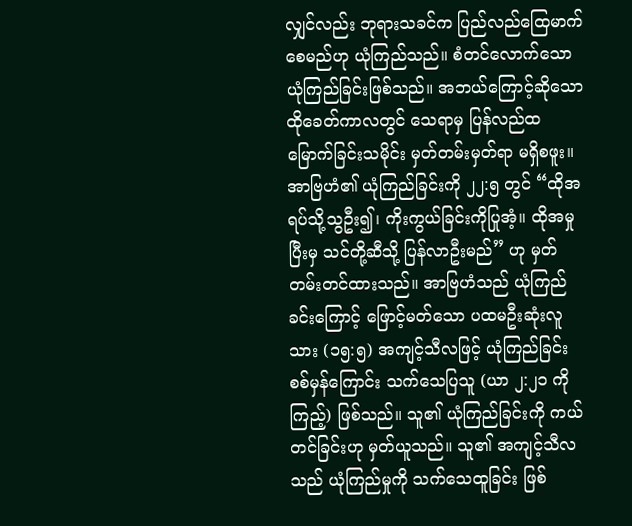လျှင်လည်း ဘုရားသခင်က ပြည်လည်ထြေမာက်စေမည်ဟု ယုံကြည်သည်။ စံတင်လောက်သော ယုံကြည်ခြင်းဖြစ်သည်။ အဘယ်ကြောင့်ဆိုသော ထိုခေတ်ကာလတွင် သေရာမှ ပြန်လည်ထမြောက်ခြင်းသမိုင်း မှတ်တမ်းမှတ်ရာ မရှိစဖူး။ အာဗြဟံ၏ ယုံကြည်ခြင်းကို ၂၂:၅ တွင် “ထိုအရပ်သို့သွဦး၍၊ ကိုးကွယ်ခြင်းကိုပြုအံ့။ ထိုအမှုပြီးမှ သင်တို့ဆီသို့ ပြန်လာဦးမည်” ဟု မှတ်တမ်းတင်ထားသည်။ အာဗြဟံသည် ယုံကြည်ခင်းကြောင့် ဖြောင့်မတ်သော ပထမဦးဆုံးလူသား (၁၅:၅) အကျင့်သီလဖြင့် ယုံကြည်ခြင်း စစ်မှန်ကြောင်း သက်သေပြသူ (ယာ ၂:၂၁ ကိုကြည့်) ဖြစ်သည်။ သူ၏ ယုံကြည်ခြင်းကို ကယ်တင်ခြင်းဟု မှတ်ယူသည်။ သူ၏ အကျင့်သီလသည် ယုံကြည်မှုကို သက်သေထူခြင်း ဖြစ်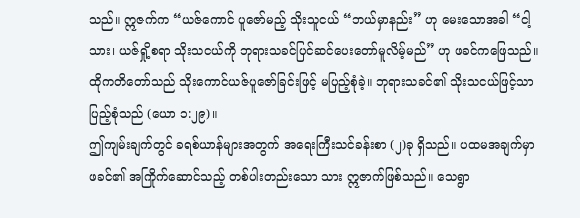သည်။ ဣဇက်က “ယဇ်ကောင် ပူဇော်မည့် သိုးသူငယ် “ဘယ်မှာနည်း” ဟု မေးသောအခါ “ငါ့သား၊ ယဇ်ရှို့စရာ သိုးသငယ်ကို ဘုရားသခင်ပြင်ဆင်ပေးတော်မူလိမ့်မည်” ဟု ဖခင်ကဖြေသည်။ ထိုကတိတော်သည် သိုးကောင်ယဇ်ပူဇော်ခြင်းဖြင့် မပြည့်စုံခဲ့။ ဘုရားသခင်၏ သိုးသငယ်ဖြင့်သာ ပြည့်စုံသည် (ယော ၁:၂၉)။
ဤကျမ်းချက်တွင် ခရစ်ယာန်များအတွက် အရေးကြီးသင်ခန်းစာ (၂)ခု ရှိသည်။ ပထမအချက်မှာ ဖခင်၏ အကြိုက်ဆောင်သည့် တစ်ပါးတည်းသော သား ဣဇာက်ဖြစ်သည်။ သေရွာ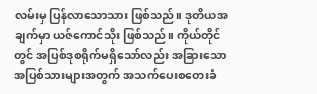လမ်းမှ ပြန်လာသောသား ဖြစ်သည်။ ဒုတိယအချက်မှာ ယဇ်ကောင်သိုး ဖြစ်သည်။ ကိုယ်တိုင်တွင် အပြစ်ဒုစရိုက်မရှိသော်လည်း အခြားသော အပြစ်သားများအတွက် အသက်ပေးစတေးခံ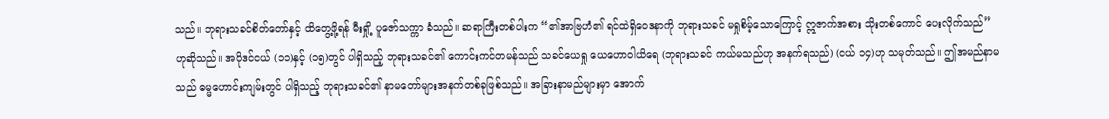သည်။ ဘုရားသခင်စိတ်တော်နှင့် ထိတွေ့ဖို့ရန် မီးရှို့ ပူဇော်သက္ကာ ခံသည်။ ဆရာကြီးတစ်ပါးက “၏အာဗြဟံ၏ ရင်ထဲရှိဝေဒနာကို ဘုရားသခင် မရှုစိမ့်သောကြောင့် ဣဇာက်အစား သိုးတစ်ကောင် ပေးလိုက်သည်” ဟုဆိုသည်။ အပိုဒင်ငယ် (၁၁)နှင့် (၁၅)တွင် ပါရှိသည့် ဘုရားသခင်၏ ကောင်းကင်တမန်သည် သခင်ယေရှု ယေဟောဝါယိရေ (ဘုရားသခင် ကယ်မသည်ဟု အနက်ရသည်) (ငယ် ၁၄)ဟု သမုတ်သည်။ ဤအမည်နာမသည် ဓမ္မဟောင်းကျမ်းတွင် ပါရှိသည့် ဘုရားသခင်၏ နာမတော်များအနက်တစ်ခုဖြစ်သည်။ အခြားနာမည်များမှာ အောက်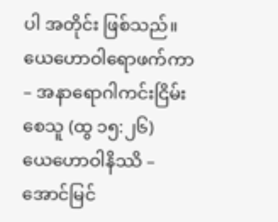ပါ အတိုင်း ဖြစ်သည်။
ယေဟောဝါရောဖက်ကာ – အနာရောဂါကင်းငြိမ်းစေသူ (ထွ ၁၅:၂၆)
ယေဟောဝါနိဿိ – အောင်မြင်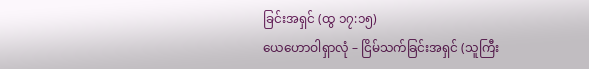ခြင်းအရှင် (ထွ ၁၇:၁၅)
ယေဟောဝါရှာလုံ – ငြိမ်သက်ခြင်းအရှင် (သူကြီး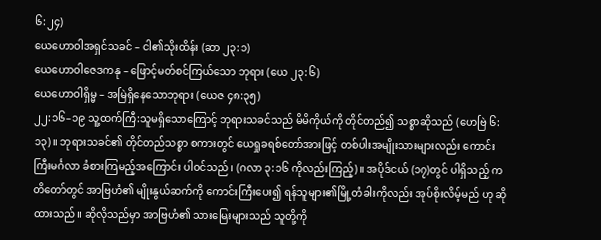၆:၂၄)
ယေဟောဝါအရှင်သခင် – ငါ၏သိုးထိန်း (ဆာ ၂၃:၁)
ယေဟောဝါဇေဒကနု – ဖြောင့်မတ်စင်ကြယ်သော ဘုရား (ယေ ၂၃:၆)
ယေဟောဝါရှိမ္မ – အမြဲရှိနေသောဘုရား (ယေဇ ၄၈:၃၅)
၂၂:၁၆–၁၉ သူ့ထက်ကြီ:သူမရှိသောကြောင့် ဘုရားသခင်သည် မိမိကိုယ်ကို တိုင်တည်၍ သစ္စာဆိုသည် (ဟေဗြဲ ၆:၁၃)။ ဘုရားသခင်၏ တိုင်တည်သစ္စာ စကားတွင် ယေရှုခရစ်တော်အားဖြင့် တစ်ပါးအမျိုးသားများလည်း ကောင်းကြီးမင်္ဂလာ ခံစားကြမည့်အကြောင်း ပါဝင်သည်၊ (ဂလာ ၃:၁၆ ကိုလည်းကြည့်)။ အပိုဒ်ငယ် (၁၇)တွင် ပါရှိသည့် ကတိတော်တွင် အာဗြဟံ၏ မျိုးနွယ်ဆက်ကို ကောင်းကြီးပေး၍ ရန်သူများ၏မြို့တံခါးကိုလည်း အုပ်စိုးလိမ့်မည် ဟု ဆိုထားသည်။ ဆိုလိုသည်မှာ အာဗြဟံ၏ သားမြေးများသည် သူတို့ကို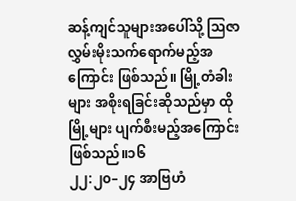ဆန့်ကျင်သူများအပေါ်သို့ ဩဇာလွှမ်းမိုးသက်ရောက်မည့်အကြောင်း ဖြစ်သည်။ မြို့တံခါးများ အစိုးရခြင်းဆိုသည်မှာ ထိုမြို့များ ပျက်စီးမည့်အကြောင်းဖြစ်သည်။၁၆
၂၂:၂၀–၂၄ အာဗြဟံ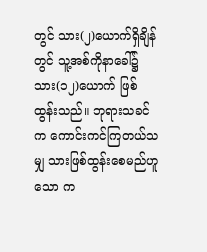တွင် သား(၂)ယောက်ရှိချိန်တွင် သူ့အစ်ကိုနာခေါ်၌ သား(၁၂)ယောက် ဖြစ်ထွန်းသည်။ ဘုရားသခင်က ကောင်းကင်ကြတယ်သမျှ သားဖြစ်ထွန်းစေမည်ဟူသော က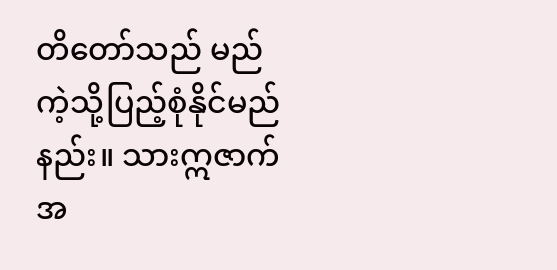တိတော်သည် မည်ကဲ့သို့ပြည့်စုံနိုင်မည်နည်း။ သားဣဇာက်အ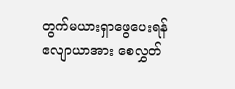တွက်မယားရှာဖွေပေးရန် ဧလျာယာအား စေလွှတ်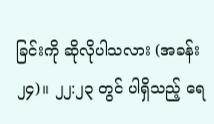ခြင်းကို ဆိုလိုပါသလား (အခန်း ၂၄)။ ၂၂:၂၃ တွင် ပါရှိသည့် ရေ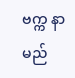ဗက္က နာမည်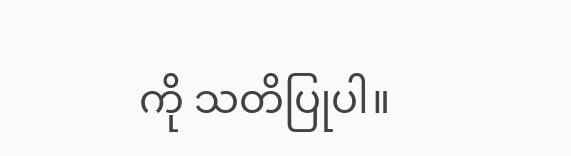ကို သတိပြုပါ။